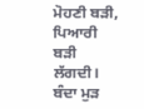ਮੋਹਣੀ ਬੜੀ, ਪਿਆਰੀ ਬੜੀ ਲੱਗਦੀ। ਬੰਦਾ ਮੁੜ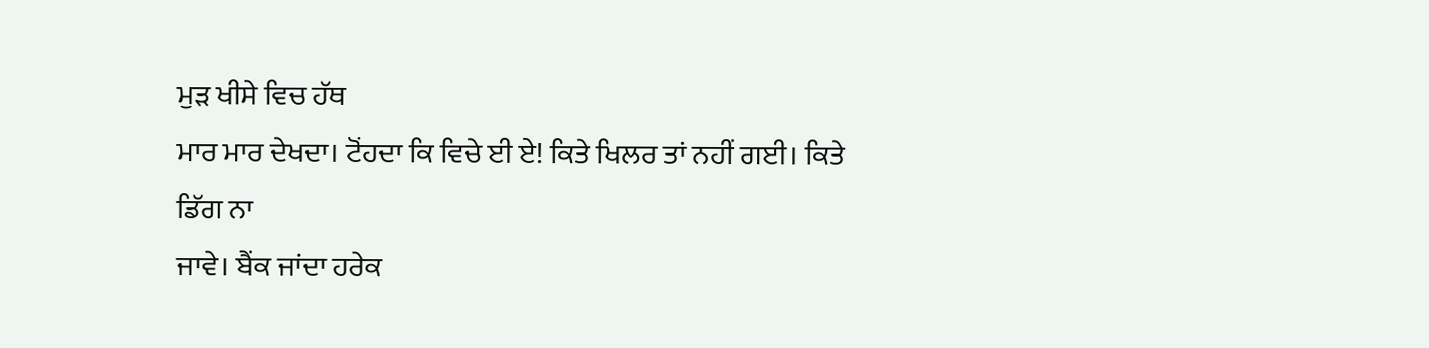ਮੁੜ ਖੀਸੇ ਵਿਚ ਹੱਥ
ਮਾਰ ਮਾਰ ਦੇਖਦਾ। ਟੋਂਹਦਾ ਕਿ ਵਿਚੇ ਈ ਏ! ਕਿਤੇ ਖਿਲਰ ਤਾਂ ਨਹੀਂ ਗਈ। ਕਿਤੇ ਡਿੱਗ ਨਾ
ਜਾਵੇ। ਬੈਂਕ ਜਾਂਦਾ ਹਰੇਕ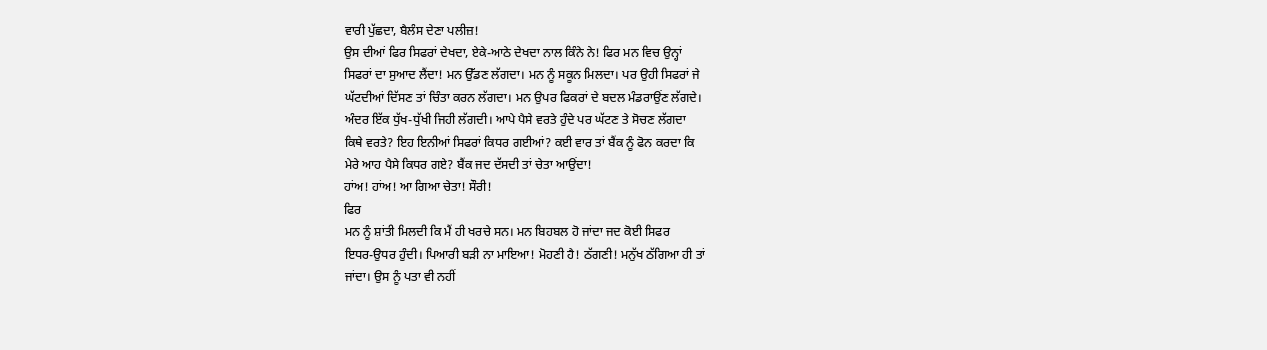ਵਾਰੀ ਪੁੱਛਦਾ, ਬੈਲੰਸ ਦੇਣਾ ਪਲੀਜ਼!
ਉਸ ਦੀਆਂ ਫਿਰ ਸਿਫਰਾਂ ਦੇਖਦਾ, ਏਕੇ-ਆਠੇ ਦੇਖਦਾ ਨਾਲ ਕਿੰਨੇ ਨੇ! ਫਿਰ ਮਨ ਵਿਚ ਉਨ੍ਹਾਂ
ਸਿਫਰਾਂ ਦਾ ਸੁਆਦ ਲੈਂਦਾ! ਮਨ ਉੱਡਣ ਲੱਗਦਾ। ਮਨ ਨੂੰ ਸਕੂਨ ਮਿਲਦਾ। ਪਰ ਉਹੀ ਸਿਫਰਾਂ ਜੇ
ਘੱਟਦੀਆਂ ਦਿੱਸਣ ਤਾਂ ਚਿੰਤਾ ਕਰਨ ਲੱਗਦਾ। ਮਨ ਉਪਰ ਫਿਕਰਾਂ ਦੇ ਬਦਲ ਮੰਡਰਾਉਂਣ ਲੱਗਦੇ।
ਅੰਦਰ ਇੱਕ ਧੁੱਖ-ਧੁੱਖੀ ਜਿਹੀ ਲੱਗਦੀ। ਆਪੇ ਪੈਸੇ ਵਰਤੇ ਹੁੰਦੇ ਪਰ ਘੱਟਣ ਤੇ ਸੋਚਣ ਲੱਗਦਾ
ਕਿਥੇ ਵਰਤੇ? ਇਹ ਇਨੀਆਂ ਸਿਫਰਾਂ ਕਿਧਰ ਗਈਆਂ? ਕਈ ਵਾਰ ਤਾਂ ਬੈਂਕ ਨੂੰ ਫੋਨ ਕਰਦਾ ਕਿ
ਮੇਰੇ ਆਹ ਪੈਸੇ ਕਿਧਰ ਗਏ? ਬੈਂਕ ਜਦ ਦੱਸਦੀ ਤਾਂ ਚੇਤਾ ਆਉਂਦਾ!
ਹਾਂਅ! ਹਾਂਅ! ਆ ਗਿਆ ਚੇਤਾ! ਸੌਰੀ!
ਫਿਰ
ਮਨ ਨੂੰ ਸ਼ਾਂਤੀ ਮਿਲਦੀ ਕਿ ਮੈਂ ਹੀ ਖਰਚੇ ਸਨ। ਮਨ ਬਿਹਬਲ ਹੋ ਜਾਂਦਾ ਜਦ ਕੋਈ ਸਿਫਰ
ਇਧਰ-ਉਧਰ ਹੁੰਦੀ। ਪਿਆਰੀ ਬੜੀ ਨਾ ਮਾਇਆ! ਮੋਹਣੀ ਹੈ! ਠੱਗਣੀ! ਮਨੁੱਖ ਠੱਗਿਆ ਹੀ ਤਾਂ
ਜਾਂਦਾ। ਉਸ ਨੂੰ ਪਤਾ ਵੀ ਨਹੀਂ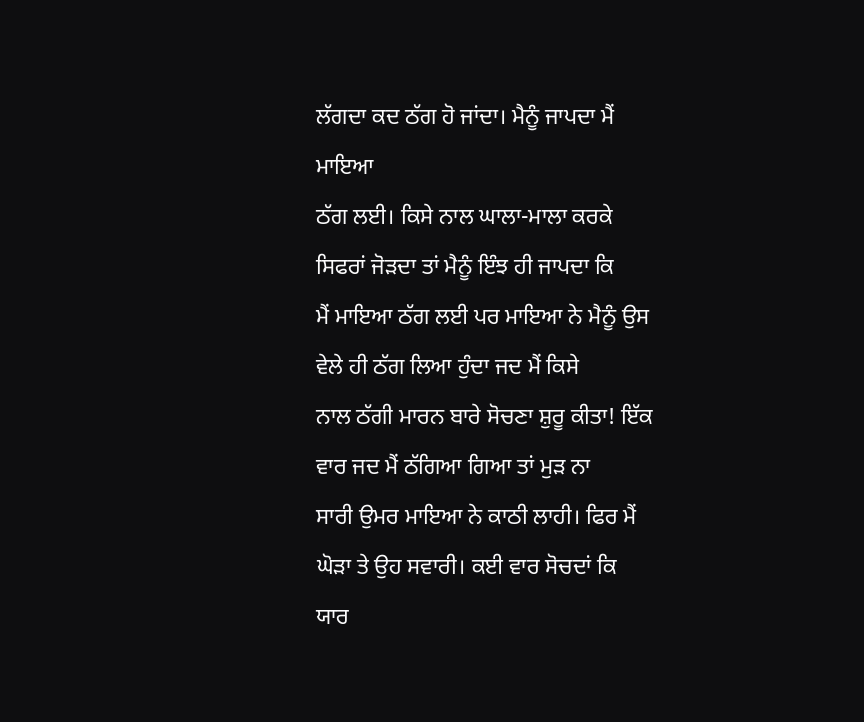ਲੱਗਦਾ ਕਦ ਠੱਗ ਹੋ ਜਾਂਦਾ। ਮੈਨੂੰ ਜਾਪਦਾ ਮੈਂ ਮਾਇਆ
ਠੱਗ ਲਈ। ਕਿਸੇ ਨਾਲ ਘਾਲਾ-ਮਾਲਾ ਕਰਕੇ ਸਿਫਰਾਂ ਜੋੜਦਾ ਤਾਂ ਮੈਨੂੰ ਇੰਝ ਹੀ ਜਾਪਦਾ ਕਿ
ਮੈਂ ਮਾਇਆ ਠੱਗ ਲਈ ਪਰ ਮਾਇਆ ਨੇ ਮੈਨੂੰ ਉਸ ਵੇਲੇ ਹੀ ਠੱਗ ਲਿਆ ਹੁੰਦਾ ਜਦ ਮੈਂ ਕਿਸੇ
ਨਾਲ ਠੱਗੀ ਮਾਰਨ ਬਾਰੇ ਸੋਚਣਾ ਸ਼ੁਰੂ ਕੀਤਾ! ਇੱਕ ਵਾਰ ਜਦ ਮੈਂ ਠੱਗਿਆ ਗਿਆ ਤਾਂ ਮੁੜ ਨਾ
ਸਾਰੀ ਉਮਰ ਮਾਇਆ ਨੇ ਕਾਠੀ ਲਾਹੀ। ਫਿਰ ਮੈਂ ਘੋੜਾ ਤੇ ਉਹ ਸਵਾਰੀ। ਕਈ ਵਾਰ ਸੋਚਦਾਂ ਕਿ
ਯਾਰ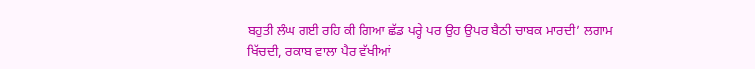ਬਹੁਤੀ ਲੰਘ ਗਈ ਰਹਿ ਕੀ ਗਿਆ ਛੱਡ ਪਰ੍ਹੇ ਪਰ ਉਹ ਉਪਰ ਬੈਠੀ ਚਾਬਕ ਮਾਰਦੀ’ ਲਗਾਮ
ਖਿੱਚਦੀ, ਰਕਾਬ ਵਾਲਾ ਪੈਰ ਵੱਖੀਆਂ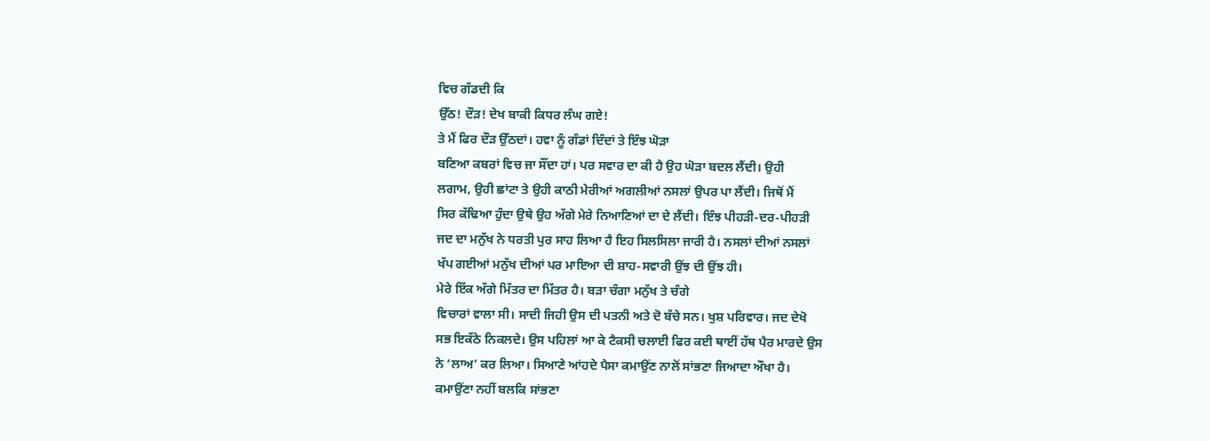ਵਿਚ ਗੱਡਦੀ ਕਿ
ਉੱਠ! ਦੌੜ! ਦੇਖ ਬਾਕੀ ਕਿਧਰ ਲੰਘ ਗਏ!
ਤੇ ਮੈਂ ਫਿਰ ਦੌੜ ਉੱਠਦਾਂ। ਹਵਾ ਨੂੰ ਗੰਡਾਂ ਦਿੰਦਾਂ ਤੇ ਇੰਝ ਘੋੜਾ
ਬਣਿਆ ਕਬਰਾਂ ਵਿਚ ਜਾ ਸੌਂਦਾ ਹਾਂ। ਪਰ ਸਵਾਰ ਦਾ ਕੀ ਹੈ ਉਹ ਘੋੜਾ ਬਦਲ ਲੈਂਦੀ। ਉਹੀ
ਲਗਾਮ, ਉਹੀ ਛਾਂਟਾ ਤੇ ਉਹੀ ਕਾਠੀ ਮੇਰੀਆਂ ਅਗਲੀਆਂ ਨਸਲਾਂ ਉਪਰ ਪਾ ਲੈਂਦੀ। ਜਿਥੋਂ ਮੈਂ
ਸਿਰ ਕੱਢਿਆ ਹੁੰਦਾ ਉਥੇ ਉਹ ਅੱਗੇ ਮੇਰੇ ਨਿਆਣਿਆਂ ਦਾ ਦੇ ਲੈਂਦੀ। ਇੰਝ ਪੀਹੜੀ-ਦਰ-ਪੀਹੜੀ
ਜਦ ਦਾ ਮਨੁੱਖ ਨੇ ਧਰਤੀ ਪੁਰ ਸਾਹ ਲਿਆ ਹੈ ਇਹ ਸਿਲਸਿਲਾ ਜਾਰੀ ਹੈ। ਨਸਲਾਂ ਦੀਆਂ ਨਸਲਾਂ
ਖੱਪ ਗਈਆਂ ਮਨੁੱਖ ਦੀਆਂ ਪਰ ਮਾਇਆ ਦੀ ਸ਼ਾਹ-ਸਵਾਰੀ ਉਂਝ ਦੀ ਉਂਝ ਹੀ।
ਮੇਰੇ ਇੱਕ ਅੱਗੇ ਮਿੱਤਰ ਦਾ ਮਿੱਤਰ ਹੈ। ਬੜਾ ਚੰਗਾ ਮਨੁੱਖ ਤੇ ਚੰਗੇ
ਵਿਚਾਰਾਂ ਵਾਲਾ ਸੀ। ਸਾਦੀ ਜਿਹੀ ਉਸ ਦੀ ਪਤਨੀ ਅਤੇ ਦੋ ਬੱਚੇ ਸਨ। ਖੁਸ਼ ਪਰਿਵਾਰ। ਜਦ ਦੇਖੋ
ਸਭ ਇਕੱਠੇ ਨਿਕਲਦੇ। ਉਸ ਪਹਿਲਾਂ ਆ ਕੇ ਟੈਕਸੀ ਚਲਾਈ ਫਿਰ ਕਈ ਥਾਈਂ ਹੱਥ ਪੈਰ ਮਾਰਦੇ ਉਸ
ਨੇ ‘ਲਾਅ’ ਕਰ ਲਿਆ। ਸਿਆਣੇ ਆਂਹਦੇ ਪੈਸਾ ਕਮਾਉਂਣ ਨਾਲੋਂ ਸਾਂਭਣਾ ਜਿਆਦਾ ਔਖਾ ਹੈ।
ਕਮਾਉਂਣਾ ਨਹੀਂ ਬਲਕਿ ਸਾਂਭਣਾ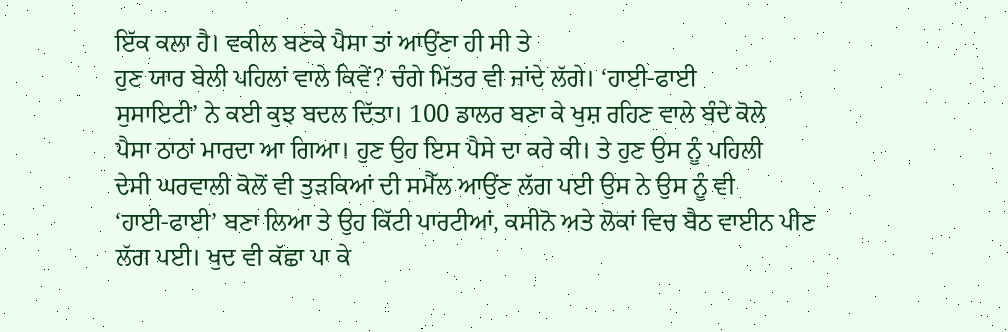ਇੱਕ ਕਲਾ ਹੈ। ਵਕੀਲ ਬਣਕੇ ਪੈਸਾ ਤਾਂ ਆਉਂਣਾ ਹੀ ਸੀ ਤੇ
ਹੁਣ ਯਾਰ ਬੇਲੀ ਪਹਿਲਾਂ ਵਾਲੇ ਕਿਵੇਂ? ਚੰਗੇ ਮਿੱਤਰ ਵੀ ਜਾਂਦੇ ਲੱਗੇ। ‘ਹਾਈ-ਫਾਈ
ਸੁਸਾਇਟੀ’ ਨੇ ਕਈ ਕੁਝ ਬਦਲ ਦਿੱਤਾ। 100 ਡਾਲਰ ਬਣਾ ਕੇ ਖੁਸ਼ ਰਹਿਣ ਵਾਲੇ ਬੰਦੇ ਕੋਲੇ
ਪੈਸਾ ਠਾਠਾਂ ਮਾਰਦਾ ਆ ਗਿਆ। ਹੁਣ ਉਹ ਇਸ ਪੈਸੇ ਦਾ ਕਰੇ ਕੀ। ਤੇ ਹੁਣ ਉਸ ਨੂੰ ਪਹਿਲੀ
ਦੇਸੀ ਘਰਵਾਲੀ ਕੋਲੋਂ ਵੀ ਤੁੜਕਿਆਂ ਦੀ ਸਮੈੱਲ ਆਉਂਣ ਲੱਗ ਪਈ ਉਸ ਨੇ ਉਸ ਨੂੰ ਵੀ
‘ਹਾਈ-ਫਾਈ’ ਬਣਾ ਲਿਆ ਤੇ ਉਹ ਕਿੱਟੀ ਪਾਰਟੀਆਂ, ਕਸੀਨੋ ਅਤੇ ਲੋਕਾਂ ਵਿਚ ਬੈਠ ਵਾਈਨ ਪੀਣ
ਲੱਗ ਪਈ। ਖੁਦ ਵੀ ਕੱਛਾ ਪਾ ਕੇ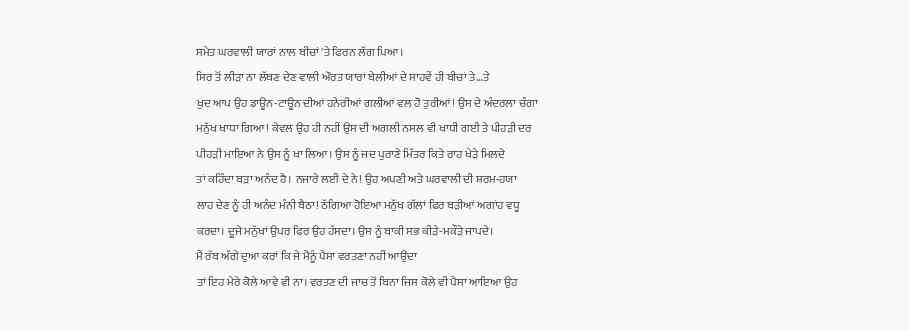ਸਮੇਤ ਘਰਵਾਲੀ ਯਾਰਾਂ ਨਾਲ ਬੀਚਾਂ 'ਤੇ ਫਿਰਨ ਲੱਗ ਪਿਆ।
ਸਿਰ ਤੋਂ ਲੀੜਾ ਨਾ ਲੱਥਣ ਦੇਣ ਵਾਲੀ ਔਰਤ ਯਾਰਾਂ ਬੇਲੀਆਂ ਦੇ ਸਾਹਵੇਂ ਹੀ ਬੀਚਾਂ ਤੇ…ਤੇ
ਖੁਦ ਆਪ ਉਹ ਡਾਊਨ-ਟਾਊਨ ਦੀਆਂ ਹਨੇਰੀਆਂ ਗਲੀਆਂ ਵਲ ਹੋ ਤੁਰੀਆਂ! ਉਸ ਦੇ ਅੰਦਰਲਾ ਚੰਗਾ
ਮਨੁੱਖ ਖਾਧਾ ਗਿਆ! ਕੇਵਲ ਉਹ ਹੀ ਨਹੀਂ ਉਸ ਦੀ ਅਗਲੀ ਨਸਲ ਵੀ ਖਾਧੀ ਗਈ ਤੇ ਪੀਹੜੀ ਦਰ
ਪੀਹੜੀ ਮਾਇਆ ਨੇ ਉਸ ਨੂੰ ਖਾ ਲਿਆ। ਉਸ ਨੂੰ ਜਦ ਪੁਰਾਣੇ ਮਿੱਤਰ ਕਿਤੇ ਰਾਹ ਖੇੜੇ ਮਿਲਦੇ
ਤਾਂ ਕਹਿੰਦਾ ਬੜਾ ਅਨੰਦ ਹੈ। ਨਜਾਰੇ ਲਈ ਦੇ ਨੇ! ਉਹ ਅਪਣੀ ਅਤੇ ਘਰਵਾਲੀ ਦੀ ਸ਼ਰਮ-ਹਯਾ
ਲਾਹ ਦੇਣ ਨੂੰ ਹੀ ਅਨੰਦ ਮੰਨੀ ਬੈਠਾ! ਠੱਗਿਆ ਹੋਇਆ ਮਨੁੱਖ ਗੱਲਾਂ ਫਿਰ ਬੜੀਆਂ ਅਗਾਂਹ ਵਧੂ
ਕਰਦਾ। ਦੂਜੇ ਮਨੁੱਖਾਂ ਉਪਰ ਫਿਰ ਉਹ ਹੱਸਦਾ। ਉਸ ਨੂੰ ਬਾਕੀ ਸਭ ਕੀੜੇ-ਮਕੌੜੇ ਜਾਪਦੇ।
ਮੈਂ ਰੱਬ ਅੱਗੇ ਦੁਆ ਕਰਾਂ ਕਿ ਜੇ ਮੈਨੂੰ ਪੈਸਾ ਵਰਤਣਾ ਨਹੀਂ ਆਉਂਦਾ
ਤਾਂ ਇਹ ਮੇਰੇ ਕੋਲੇ ਆਵੇ ਵੀ ਨਾ। ਵਰਤਣ ਦੀ ਜਾਚ ਤੋਂ ਬਿਨਾ ਜਿਸ ਕੋਲੇ ਵੀ ਪੈਸਾ ਆਇਆ ਉਹ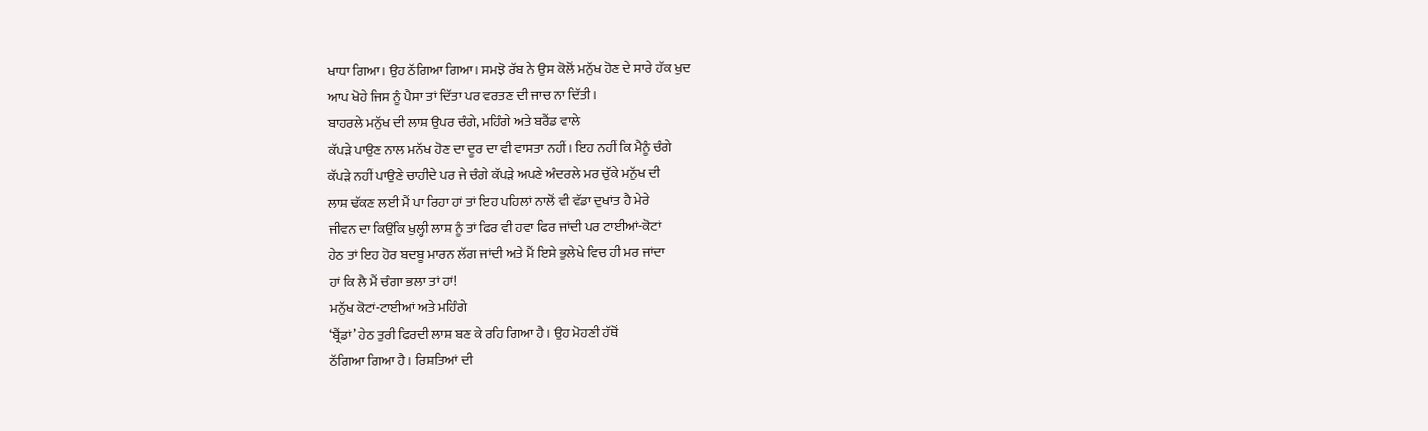ਖਾਧਾ ਗਿਆ। ਉਹ ਠੱਗਿਆ ਗਿਆ। ਸਮਝੋ ਰੱਬ ਨੇ ਉਸ ਕੋਲੋਂ ਮਨੁੱਖ ਹੋਣ ਦੇ ਸਾਰੇ ਹੱਕ ਖੁਦ
ਆਪ ਖੋਹੇ ਜਿਸ ਨੂੰ ਪੈਸਾ ਤਾਂ ਦਿੱਤਾ ਪਰ ਵਰਤਣ ਦੀ ਜਾਚ ਨਾ ਦਿੱਤੀ।
ਬਾਹਰਲੇ ਮਨੁੱਖ ਦੀ ਲਾਸ਼ ਉਪਰ ਚੰਗੇ, ਮਹਿੰਗੇ ਅਤੇ ਬਰੈਂਡ ਵਾਲੇ
ਕੱਪੜੇ ਪਾਉਣ ਨਾਲ ਮਨੱਖ ਹੋਣ ਦਾ ਦੂਰ ਦਾ ਵੀ ਵਾਸਤਾ ਨਹੀਂ। ਇਹ ਨਹੀਂ ਕਿ ਮੈਨੂੰ ਚੰਗੇ
ਕੱਪੜੇ ਨਹੀਂ ਪਾਉਣੇ ਚਾਹੀਦੇ ਪਰ ਜੇ ਚੰਗੇ ਕੱਪੜੇ ਅਪਣੇ ਅੰਦਰਲੇ ਮਰ ਚੁੱਕੇ ਮਨੁੱਖ ਦੀ
ਲਾਸ਼ ਢੱਕਣ ਲਈ ਮੈਂ ਪਾ ਰਿਹਾ ਹਾਂ ਤਾਂ ਇਹ ਪਹਿਲਾਂ ਨਾਲੋਂ ਵੀ ਵੱਡਾ ਦੁਖਾਂਤ ਹੈ ਮੇਰੇ
ਜੀਵਨ ਦਾ ਕਿਉਂਕਿ ਖੁਲ੍ਹੀ ਲਾਸ਼ ਨੂੰ ਤਾਂ ਫਿਰ ਵੀ ਹਵਾ ਫਿਰ ਜਾਂਦੀ ਪਰ ਟਾਈਆਂ-ਕੋਟਾਂ
ਹੇਠ ਤਾਂ ਇਹ ਹੋਰ ਬਦਬੂ ਮਾਰਨ ਲੱਗ ਜਾਂਦੀ ਅਤੇ ਮੈਂ ਇਸੇ ਭੁਲੇਖੇ ਵਿਚ ਹੀ ਮਰ ਜਾਂਦਾ
ਹਾਂ ਕਿ ਲੈ ਮੈਂ ਚੰਗਾ ਭਲਾ ਤਾਂ ਹਾਂ!
ਮਨੁੱਖ ਕੋਟਾਂ-ਟਾਈਆਂ ਅਤੇ ਮਹਿੰਗੇ
‘ਬ੍ਰੈਂਡਾਂ’ ਹੇਠ ਤੁਰੀ ਫਿਰਦੀ ਲਾਸ਼ ਬਣ ਕੇ ਰਹਿ ਗਿਆ ਹੈ। ਉਹ ਮੋਹਣੀ ਹੱਥੋਂ
ਠੱਗਿਆ ਗਿਆ ਹੈ। ਰਿਸ਼ਤਿਆਂ ਦੀ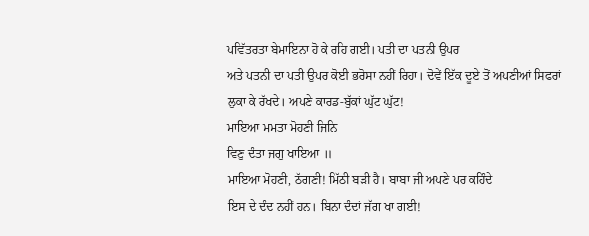ਪਵਿੱਤਰਤਾ ਬੇਮਾਇਨਾ ਹੋ ਕੇ ਰਹਿ ਗਈ। ਪਤੀ ਦਾ ਪਤਨੀ ਉਪਰ
ਅਤੇ ਪਤਨੀ ਦਾ ਪਤੀ ਉਪਰ ਕੋਈ ਭਰੋਸਾ ਨਹੀਂ ਰਿਹਾ। ਦੋਵੇਂ ਇੱਕ ਦੂਏ ਤੋਂ ਅਪਣੀਆਂ ਸਿਫਰਾਂ
ਲੁਕਾ ਕੇ ਰੱਖਦੇ। ਅਪਣੇ ਕਾਰਡ-ਬੁੱਕਾਂ ਘੁੱਟ ਘੁੱਟ!
ਮਾਇਆ ਮਮਤਾ ਮੋਹਣੀ ਜਿਨਿ
ਵਿਣੁ ਦੰਤਾ ਜਗੁ ਖਾਇਆ ॥
ਮਾਇਆ ਮੋਹਣੀ, ਠੱਗਣੀ! ਮਿੱਠੀ ਬੜੀ ਹੈ। ਬਾਬਾ ਜੀ ਅਪਣੇ ਪਰ ਕਹਿੰਦੇ
ਇਸ ਦੇ ਦੰਦ ਨਹੀਂ ਹਨ। ਬਿਨਾ ਦੰਦਾਂ ਜੱਗ ਖਾ ਗਈ!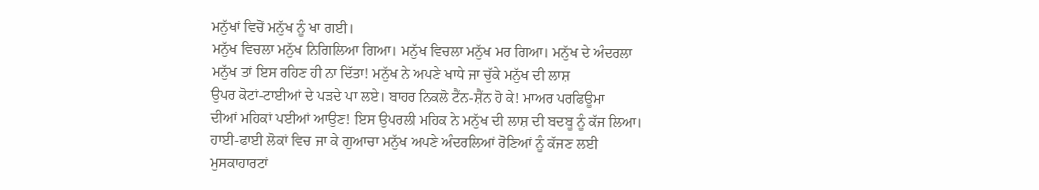ਮਨੁੱਖਾਂ ਵਿਚੋਂ ਮਨੁੱਖ ਨੂੰ ਖਾ ਗਈ।
ਮਨੁੱਖ ਵਿਚਲਾ ਮਨੁੱਖ ਨਿਗਿਲਿਆ ਗਿਆ। ਮਨੁੱਖ ਵਿਚਲਾ ਮਨੁੱਖ ਮਰ ਗਿਆ। ਮਨੁੱਖ ਦੇ ਅੰਦਰਲਾ
ਮਨੁੱਖ ਤਾਂ ਇਸ ਰਹਿਣ ਹੀ ਨਾ ਦਿੱਤਾ! ਮਨੁੱਖ ਨੇ ਅਪਣੇ ਖਾਧੇ ਜਾ ਚੁੱਕੇ ਮਨੁੱਖ ਦੀ ਲਾਸ਼
ਉਪਰ ਕੋਟਾਂ-ਟਾਈਆਂ ਦੇ ਪੜਦੇ ਪਾ ਲਏ। ਬਾਹਰ ਨਿਕਲੋ ਟੈਂਨ-ਸ਼ੈਂਨ ਹੋ ਕੇ! ਮਾਅਰ ਪਰਫਿਊਮਾ
ਦੀਆਂ ਮਹਿਕਾਂ ਪਈਆਂ ਆਉਣ! ਇਸ ਉਪਰਲੀ ਮਹਿਕ ਨੇ ਮਨੁੱਖ ਦੀ ਲਾਸ਼ ਦੀ ਬਦਬੂ ਨੂੰ ਕੱਜ ਲਿਆ।
ਹਾਈ-ਫਾਈ ਲੋਕਾਂ ਵਿਚ ਜਾ ਕੇ ਗੁਆਚਾ ਮਨੁੱਖ ਅਪਣੇ ਅੰਦਰਲਿਆਂ ਰੋਣਿਆਂ ਨੂੰ ਕੱਜਣ ਲਈ
ਮੁਸਕਾਹਾਰਟਾਂ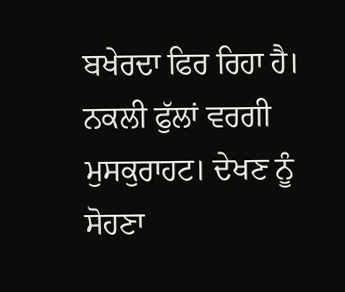ਬਖੇਰਦਾ ਫਿਰ ਰਿਹਾ ਹੈ। ਨਕਲੀ ਫੁੱਲਾਂ ਵਰਗੀ
ਮੁਸਕੁਰਾਹਟ। ਦੇਖਣ ਨੂੰ ਸੋਹਣਾ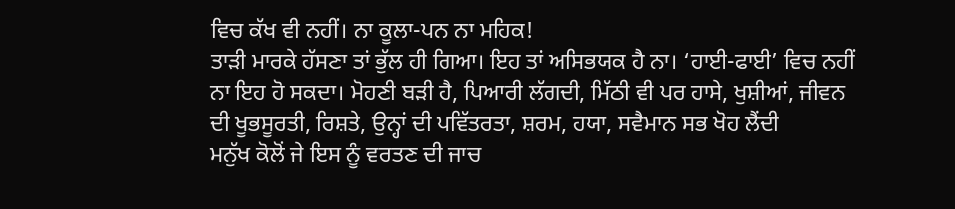ਵਿਚ ਕੱਖ ਵੀ ਨਹੀਂ। ਨਾ ਕੂਲਾ-ਪਨ ਨਾ ਮਹਿਕ!
ਤਾੜੀ ਮਾਰਕੇ ਹੱਸਣਾ ਤਾਂ ਭੁੱਲ ਹੀ ਗਿਆ। ਇਹ ਤਾਂ ਅਸਿਭਯਕ ਹੈ ਨਾ। ‘ਹਾਈ-ਫਾਈ’ ਵਿਚ ਨਹੀਂ
ਨਾ ਇਹ ਹੋ ਸਕਦਾ। ਮੋਹਣੀ ਬੜੀ ਹੈ, ਪਿਆਰੀ ਲੱਗਦੀ, ਮਿੱਠੀ ਵੀ ਪਰ ਹਾਸੇ, ਖੁਸ਼ੀਆਂ, ਜੀਵਨ
ਦੀ ਖੂਭਸੂਰਤੀ, ਰਿਸ਼ਤੇ, ਉਨ੍ਹਾਂ ਦੀ ਪਵਿੱਤਰਤਾ, ਸ਼ਰਮ, ਹਯਾ, ਸਵੈਮਾਨ ਸਭ ਖੋਹ ਲੈਂਦੀ
ਮਨੁੱਖ ਕੋਲੋਂ ਜੇ ਇਸ ਨੂੰ ਵਰਤਣ ਦੀ ਜਾਚ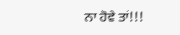ਨਾ ਹੋਵੇ ਤਾਂ!!!